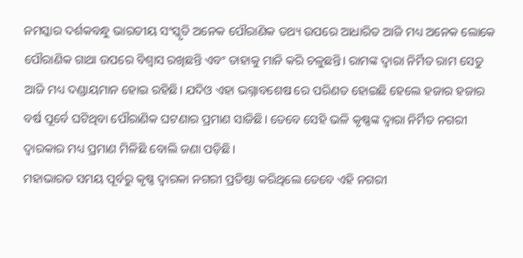ନମସ୍କାର ଦର୍ଶକବନ୍ଧୁ ଭାରତୀୟ ସଂସ୍କୃତି ଅନେକ ପୌରାଣିକ ତଥ୍ୟ ଉପରେ ଆଧାରିତ ଆଜି ମଧ୍ୟ ଅନେକ ଲୋକେ ପୌରାଣିକ ଗାଥା ଉପରେ ବିଶ୍ୱାସ ରଖିଛନ୍ତି ଏବଂ ତାହାକୁ ମାନି କରି ଚଳୁଛନ୍ତି। ରାମଙ୍କ ଦ୍ୱାରା ନିର୍ମିତ ରାମ ସେତୁ ଆଜି ମଧ୍ୟ ଦଣ୍ଡାୟମାନ ହୋଇ ରହିଛି। ଯଦିଓ ଏହା ଭଗ୍ନାବଶେଷ ରେ ପରିଣତ ହୋଇଛି ହେଲେ ହଜାର ହଜାର ବର୍ଷ ପୂର୍ବେ ଘଟିଥିବା ପୌରାଣିକ ଘଟଣାର ପ୍ରମାଣ ସାଜିଛି। ତେବେ ସେହି ଭଳି କୃଷ୍ଣଙ୍କ ଦ୍ୱାରା ନିର୍ମିତ ନଗରୀ ଦ୍ୱାରକାର ମଧ୍ୟ ପ୍ରମାଣ ମିଳିଛି ବୋଲି ଜଣା ପଡ଼ିଛି।
ମହାଭାରତ ସମୟ ପୂର୍ବରୁ କୃଷ୍ଣ ଦ୍ୱାରକା ନଗରୀ ପ୍ରତିଷ୍ଠା କରିଥିଲେ ତେବେ ଏହି ନଗରୀ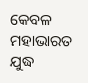କେବଳ ମହାଭାରତ ଯୁଦ୍ଧ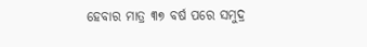ହେବାର ମାତ୍ର ୩୭ ବର୍ଷ ପରେ ସମୁଦ୍ର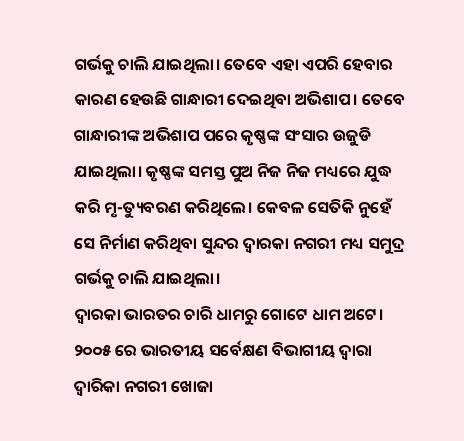ଗର୍ଭକୁ ଚାଲି ଯାଇଥିଲା। ତେବେ ଏହା ଏପରି ହେବାର କାରଣ ହେଉଛି ଗାନ୍ଧାରୀ ଦେଇଥିବା ଅଭିଶାପ। ତେବେ ଗାନ୍ଧାରୀଙ୍କ ଅଭିଶାପ ପରେ କୃଷ୍ଣଙ୍କ ସଂସାର ଉଜୁଡି ଯାଇଥିଲା। କୃଷ୍ଣଙ୍କ ସମସ୍ତ ପୁଅ ନିଜ ନିଜ ମଧ୍ୟରେ ଯୁଦ୍ଧ କରି ମୃ-ତ୍ୟୁବରଣ କରିଥିଲେ। କେବଳ ସେତିକି ନୁହେଁ ସେ ନିର୍ମାଣ କରିଥିବା ସୁନ୍ଦର ଦ୍ୱାରକା ନଗରୀ ମଧ୍ୟ ସମୁଦ୍ର ଗର୍ଭକୁ ଚାଲି ଯାଇଥିଲା।
ଦ୍ୱାରକା ଭାରତର ଚାରି ଧାମରୁ ଗୋଟେ ଧାମ ଅଟେ। ୨୦୦୫ ରେ ଭାରତୀୟ ସର୍ବେକ୍ଷଣ ବିଭାଗୀୟ ଦ୍ଵାରା ଦ୍ବାରିକା ନଗରୀ ଖୋଜା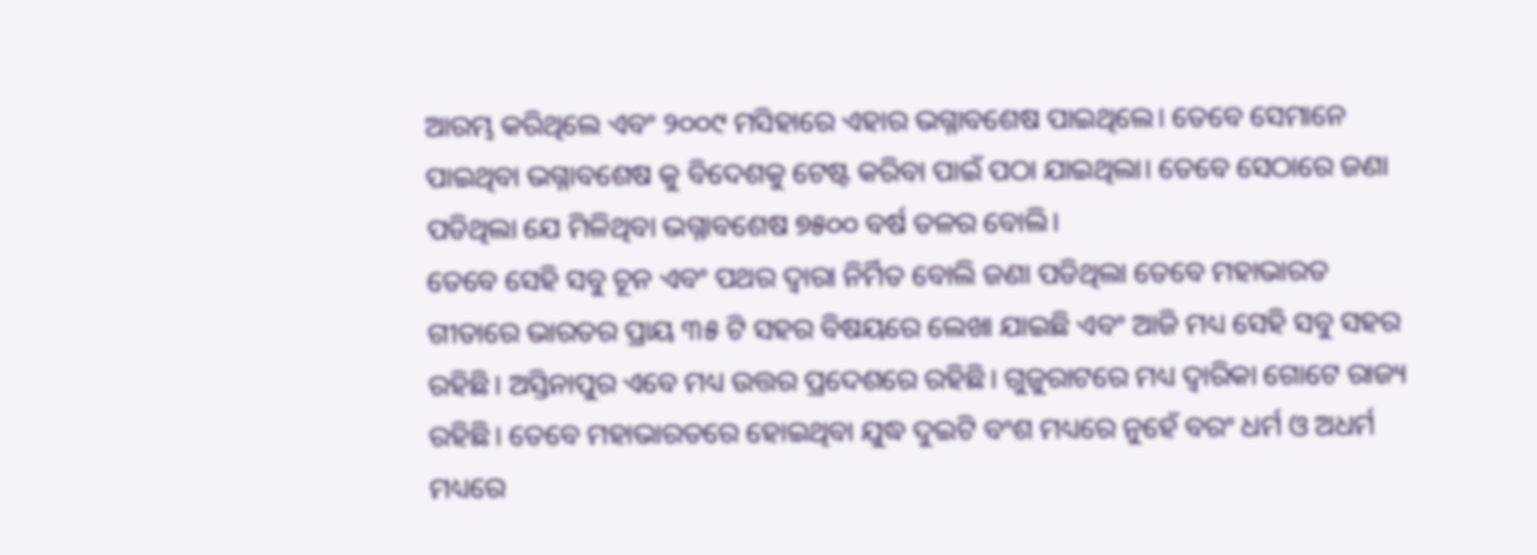ଆରମ୍ଭ କରିଥିଲେ ଏବଂ ୨୦୦୯ ମସିହାରେ ଏହାର ଭଗ୍ନାବଶେଷ ପାଇଥିଲେ। ତେବେ ସେମାନେ ପାଇଥିବା ଭଗ୍ନାବଶେଷ କୁ ବିଦେଶକୁ ଟେଷ୍ଟ କରିବା ପାଇଁ ପଠା ଯାଇଥିଲା। ତେବେ ସେଠାରେ ଜଣା ପଡିଥିଲା ଯେ ମିଳିଥିବା ଭଗ୍ନାବଶେଷ ୭୫୦୦ ବର୍ଷ ତଳର ବୋଲି।
ତେବେ ସେହି ସବୁ ଚୂନ ଏବଂ ପଥର ଦ୍ୱାରା ନିର୍ମିତ ବୋଲି ଜଣା ପଡିଥିଲା ତେବେ ମହାଭାରତ ଗୀତାରେ ଭାରତର ପ୍ରାୟ ୩୫ ଟି ସହର ବିଷୟରେ ଲେଖା ଯାଇଛି ଏବଂ ଆଜି ମଧ୍ୟ ସେହି ସବୁ ସହର ରହିଛି। ଅସ୍ତିନାପୁର ଏବେ ମଧ୍ୟ ଉତ୍ତର ପ୍ରଦେଶରେ ରହିଛି। ଗୁଜୁରାଟରେ ମଧ୍ୟ ଦ୍ଵାରିକା ଗୋଟେ ରାଜ୍ୟ ରହିଛି। ତେବେ ମହାଭାରତରେ ହୋଇଥିବା ଯୁଦ୍ଧ ଦୁଇଟି ବଂଶ ମଧ୍ୟରେ ନୁହେଁ ବରଂ ଧର୍ମ ଓ ଅଧର୍ମ ମଧ୍ୟରେ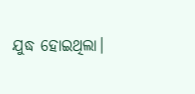ଯୁଦ୍ଧ ହୋଇଥିଲା।